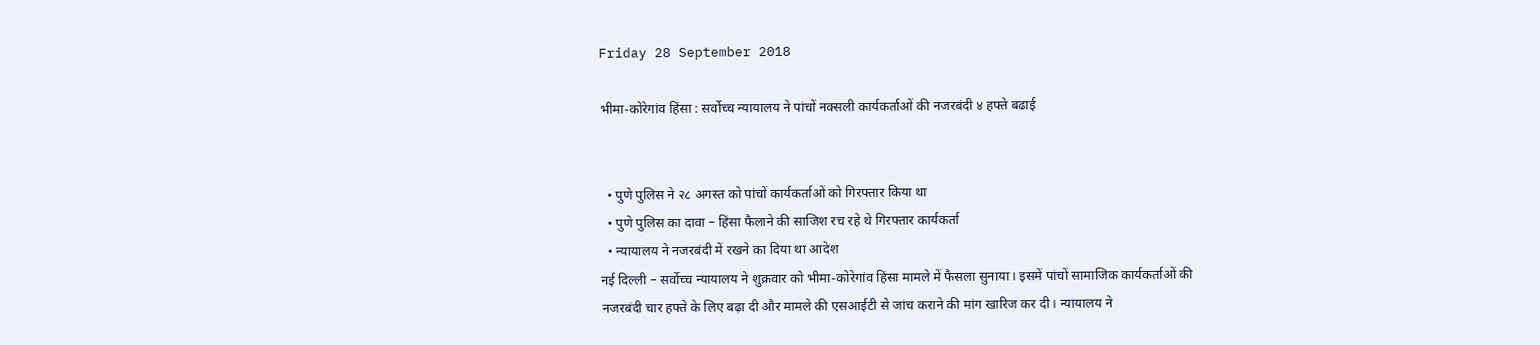Friday 28 September 2018

भीमा-कोरेगांव हिंसा : सर्वोच्च न्यायालय ने पांचों नक्सली कार्यकर्ताओं की नजरबंदी ४ हफ्ते बढाई


  • पुणे पुलिस ने २८ अगस्त को पांचों कार्यकर्ताओं को गिरफ्तार किया था
  • पुणे पुलिस का दावा – हिंसा फैलाने की साजिश रच रहे थे गिरफ्तार कार्यकर्ता
  • न्यायालय ने नजरबंदी में रखने का दिया था आदेश
नई दिल्ली – सर्वोच्च न्यायालय ने शुक्रवार को भीमा-कोरेगांव हिंसा मामले में फैसला सुनाया। इसमें पांचों सामाजिक कार्यकर्ताओं की नजरबंदी चार हफ्ते के लिए बढ़ा दी और मामले की एसआईटी से जांच कराने की मांग खारिज कर दी। न्यायालय ने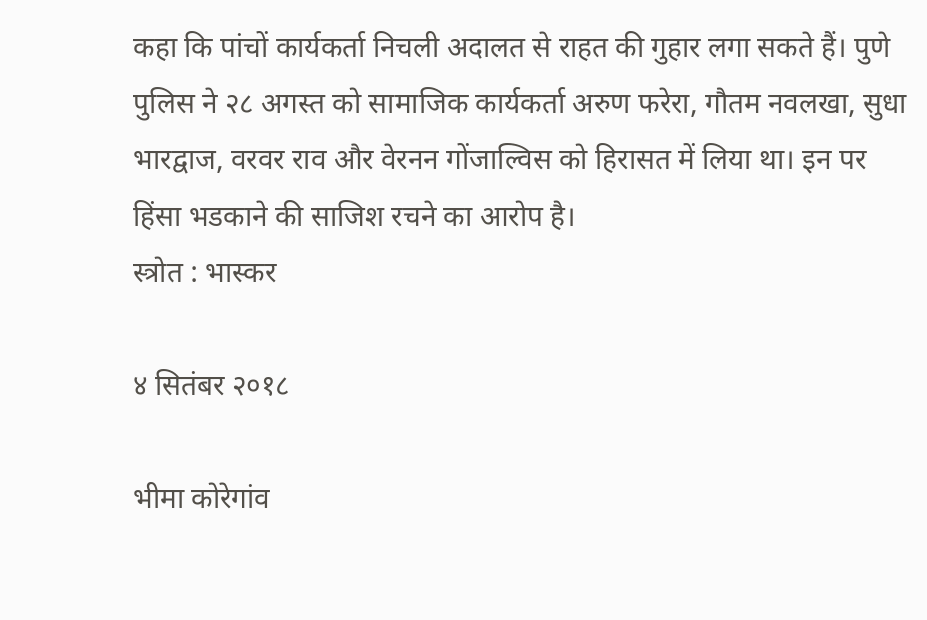कहा कि पांचों कार्यकर्ता निचली अदालत से राहत की गुहार लगा सकते हैं। पुणे पुलिस ने २८ अगस्त को सामाजिक कार्यकर्ता अरुण फरेरा, गौतम नवलखा, सुधा भारद्वाज, वरवर राव और वेरनन गोंजाल्विस को हिरासत में लिया था। इन पर हिंसा भडकाने की साजिश रचने का आरोप है।
स्त्रोत : भास्कर

४ सितंबर २०१८

भीमा कोरेगांव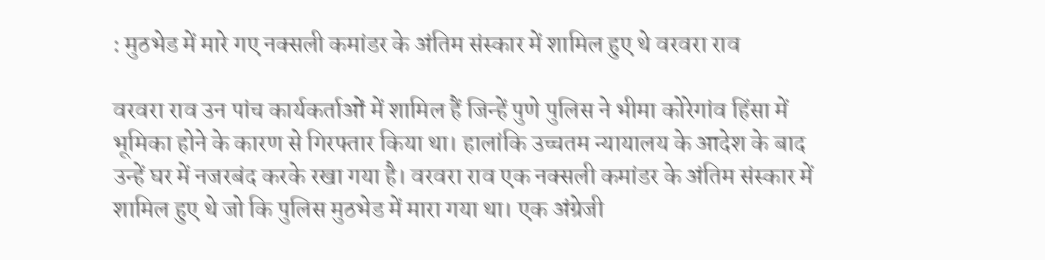: मुठभेड में मारे गए नक्सली कमांडर के अंतिम संस्कार में शामिल हुए थे वरवरा राव

वरवरा राव उन पांच कार्यकर्ताओं में शामिल हैं जिन्हें पुणे पुलिस ने भीमा कोरेगांव हिंसा में भूमिका होने के कारण से गिरफ्तार किया था। हालांकि उच्चतम न्यायालय के आदेश के बाद उन्हें घर में नजरबंद करके रखा गया है। वरवरा राव एक नक्सली कमांडर के अंतिम संस्कार में शामिल हुए थे जो कि पुलिस मुठभेड में मारा गया था। एक अंग्रेजी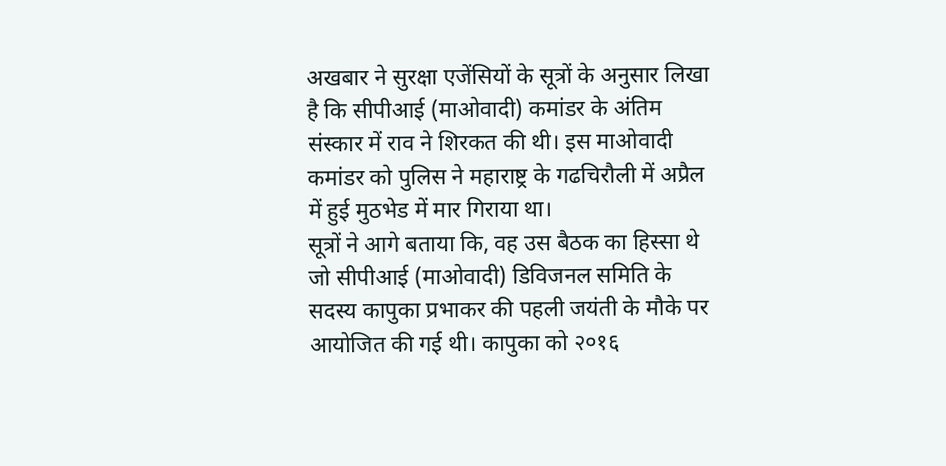अखबार ने सुरक्षा एजेंसियों के सूत्रों के अनुसार लिखा है कि सीपीआई (माओवादी) कमांडर के अंतिम संस्कार में राव ने शिरकत की थी। इस माओवादी कमांडर को पुलिस ने महाराष्ट्र के गढचिरौली में अप्रैल में हुई मुठभेड में मार गिराया था।
सूत्रों ने आगे बताया कि, वह उस बैठक का हिस्सा थे जो सीपीआई (माओवादी) डिविजनल समिति के सदस्य कापुका प्रभाकर की पहली जयंती के मौके पर आयोजित की गई थी। कापुका को २०१६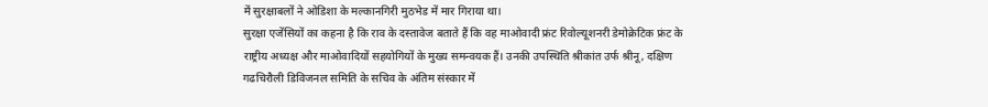में सुरक्षाबलों ने ओडिशा के मल्कानगिरी मुठभेड में मार गिराया था।
सुरक्षा एजेंसियों का कहना है कि राव के दस्तावेज बताते हैं कि वह माओवादी फ्रंट रिवोल्यूशनरी डेमोक्रेटिक फ्रंट के राष्ट्रीय अध्यक्ष और माओवादियों सहयोगियों के मुख्य समन्वयक हैं। उनकी उपस्थिति श्रीकांत उर्फ श्रीनू, दक्षिण गढचिरौली डिविजनल समिति के सचिव के अंतिम संस्कार में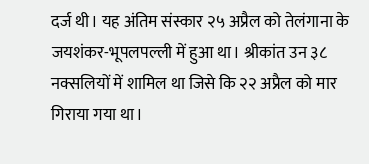दर्ज थी। यह अंतिम संस्कार २५ अप्रैल को तेलंगाना के जयशंकर-भूपलपल्ली में हुआ था। श्रीकांत उन ३८ नक्सलियों में शामिल था जिसे कि २२ अप्रैल को मार गिराया गया था।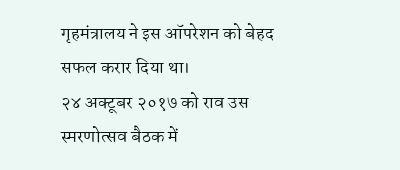गृहमंत्रालय ने इस ऑपरेशन को बेहद सफल करार दिया था।
२४ अक्टूबर २०१७ को राव उस स्मरणोत्सव बैठक में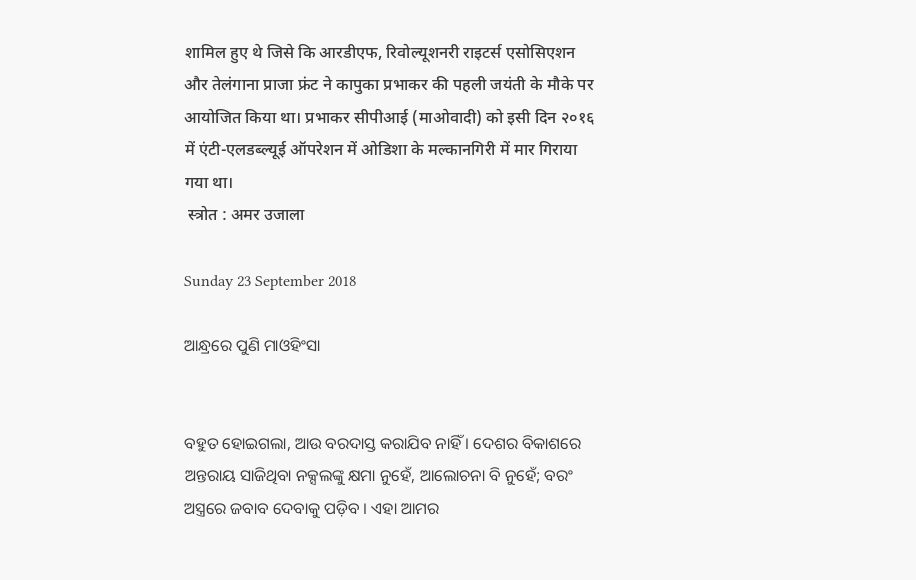शामिल हुए थे जिसे कि आरडीएफ, रिवोल्यूशनरी राइटर्स एसोसिएशन और तेलंगाना प्राजा फ्रंट ने कापुका प्रभाकर की पहली जयंती के मौके पर आयोजित किया था। प्रभाकर सीपीआई (माओवादी) को इसी दिन २०१६ में एंटी-एलडब्ल्यूई ऑपरेशन में ओडिशा के मल्कानगिरी में मार गिराया गया था।
 स्त्रोत : अमर उजाला

Sunday 23 September 2018

ଆନ୍ଧ୍ରରେ ପୁଣି ମାଓହିଂସା


ବହୁତ ହୋଇଗଲା, ଆଉ ବରଦାସ୍ତ କରାଯିବ ନାହିଁ । ଦେଶର ବିକାଶରେ ଅନ୍ତରାୟ ସାଜିଥିବା ନକ୍ସଲଙ୍କୁ କ୍ଷମା ନୁହେଁ, ଆଲୋଚନା ବି ନୁହେଁ; ବରଂ ଅସ୍ତ୍ରରେ ଜବାବ ଦେବାକୁ ପଡ଼ିବ । ଏହା ଆମର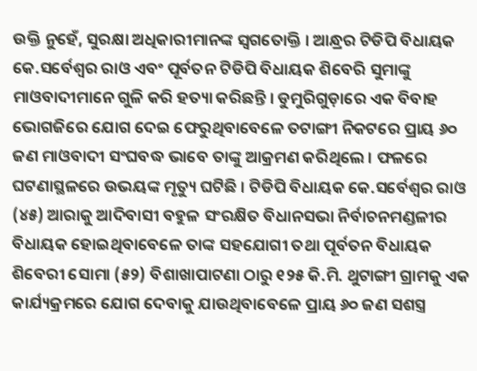ଉକ୍ତି ନୁହେଁ, ସୁରକ୍ଷା ଅଧିକାରୀମାନଙ୍କ ସ୍ୱଗତୋକ୍ତି । ଆନ୍ଧ୍ରର ଟିଡିପି ବିଧାୟକ କେ.ସର୍ବେଶ୍ୱର ରାଓ ଏବଂ ପୂର୍ବତନ ଟିଡିପି ବିଧାୟକ ଶିବେରି ସୁମାଙ୍କୁ ମାଓବାଦୀମାନେ ଗୁଳି କରି ହତ୍ୟା କରିଛନ୍ତି । ଡୁମୁରିଗୁଡ଼ାରେ ଏକ ବିବାହ ଭୋଗଜିରେ ଯୋଗ ଦେଇ ଫେରୁଥିବାବେଳେ ତଟାଙ୍ଗୀ ନିକଟରେ ପ୍ରାୟ ୬୦ ଜଣ ମାଓବାଦୀ ସଂଘବଦ୍ଧ ଭାବେ ତାଙ୍କୁ ଆକ୍ରମଣ କରିଥିଲେ । ଫଳରେ ଘଟଣାସ୍ଥଳରେ ଉଭୟଙ୍କ ମୃତ୍ୟୁ ଘଟିଛି । ଟିଡିପି ବିଧାୟକ କେ.ସର୍ବେଶ୍ୱର ରାଓ (୪୫) ଆରାକୁ ଆଦିବାସୀ ବହୁଳ ସଂରକ୍ଷିତ ବିଧାନସଭା ନିର୍ବାଚନମଣ୍ଡଳୀର ବିଧାୟକ ହୋଇଥିବାବେଳେ ତାଙ୍କ ସହଯୋଗୀ ତଥା ପୂର୍ବତନ ବିଧାୟକ ଶିବେରୀ ସୋମା (୫୨) ବିଶାଖାପାଟଣା ଠାରୁ ୧୨୫ କି.ମି. ଥୁଟାଙ୍ଗୀ ଗ୍ରାମକୁ ଏକ କାର୍ଯ୍ୟକ୍ରମରେ ଯୋଗ ଦେବାକୁ ଯାଉଥିବାବେଳେ ପ୍ରାୟ ୬୦ ଜଣ ସଶସ୍ତ୍ର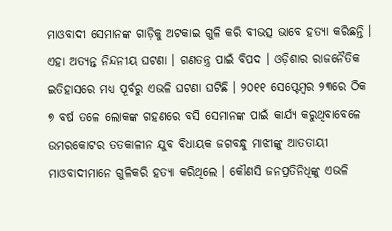ମାଓବାଦୀ ସେମାନଙ୍କ ଗାଡ଼ିକୁ ଅଟକାଇ ଗୁଳି କରି ବୀଭତ୍ସ ଭାବେ ହତ୍ୟା କରିଛନ୍ତି । ଏହା ଅତ୍ୟନ୍ତ ନିନ୍ଦନୀୟ ଘଟଣା । ଗଣତନ୍ତ୍ର ପାଇଁ ବିପଦ । ଓଡ଼ିଶାର ରାଜନୈତିକ ଇତିହାସରେ ମଧ୍ୟ ପୂର୍ବରୁ ଏଭଳି ଘଟଣା ଘଟିଛି । ୨୦୧୧ ସେପ୍ଟେମ୍ବର ୨୩ରେ ଠିକ ୭ ବର୍ଷ ତଳେ ଲୋକଙ୍କ ଗହଣରେ ବସି ସେମାନଙ୍କ ପାଇଁ କାର୍ଯ୍ୟ କରୁଥିବାବେଳେ ଉମରକୋଟର ତତକାଳୀନ ଯୁବ ବିଧାୟକ ଜଗବନ୍ଧୁ ମାଝୀଙ୍କୁ ଆତତାୟୀ ମାଓବାଦୀମାନେ ଗୁଳିକରି ହତ୍ୟା କରିଥିଲେ । କୌଣସି ଜନପ୍ରତିନିଧିଙ୍କୁ ଏଭଳି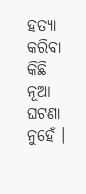ହତ୍ୟା କରିବା କିଛି ନୂଆ ଘଟଣା ନୁହେଁ ।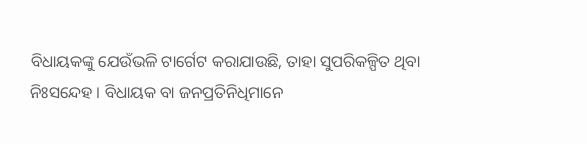ବିଧାୟକଙ୍କୁ ଯେଉଁଭଳି ଟାର୍ଗେଟ କରାଯାଉଛି, ତାହା ସୁପରିକଳ୍ପିତ ଥିବା ନିଃସନ୍ଦେହ । ବିଧାୟକ ବା ଜନପ୍ରତିନିଧିମାନେ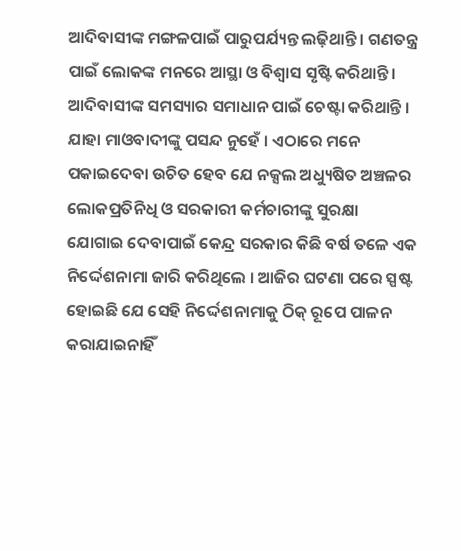ଆଦିବାସୀଙ୍କ ମଙ୍ଗଳପାଇଁ ପାରୁପର୍ଯ୍ୟନ୍ତ ଲଢ଼ିଥାନ୍ତି । ଗଣତନ୍ତ୍ର ପାଇଁ ଲୋକଙ୍କ ମନରେ ଆସ୍ଥା ଓ ବିଶ୍ୱାସ ସୃଷ୍ଟି କରିଥାନ୍ତି । ଆଦିବାସୀଙ୍କ ସମସ୍ୟାର ସମାଧାନ ପାଇଁ ଚେଷ୍ଟା କରିଥାନ୍ତି । ଯାହା ମାଓବାଦୀଙ୍କୁ ପସନ୍ଦ ନୁହେଁ । ଏଠାରେ ମନେ ପକାଇଦେବା ଉଚିତ ହେବ ଯେ ନକ୍ସଲ ଅଧ୍ୟୁଷିତ ଅଞ୍ଚଳର ଲୋକପ୍ରତିନିଧି ଓ ସରକାରୀ କର୍ମଚାରୀଙ୍କୁ ସୁରକ୍ଷା ଯୋଗାଇ ଦେବାପାଇଁ କେନ୍ଦ୍ର ସରକାର କିଛି ବର୍ଷ ତଳେ ଏକ ନିର୍ଦ୍ଦେଶନାମା ଜାରି କରିଥିଲେ । ଆଜିର ଘଟଣା ପରେ ସ୍ପଷ୍ଟ ହୋଇଛି ଯେ ସେହି ନିର୍ଦ୍ଦେଶନାମାକୁ ଠିକ୍‍ ରୂପେ ପାଳନ କରାଯାଇନାହିଁ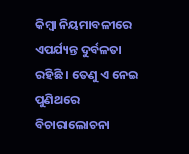କିମ୍ବା ନିୟମାବଳୀରେ ଏପର୍ଯ୍ୟନ୍ତ ଦୁର୍ବଳତା ରହିଛି । ତେଣୁ ଏ ନେଇ ପୁଣିଥରେ ବିଚାରାଲୋଚନା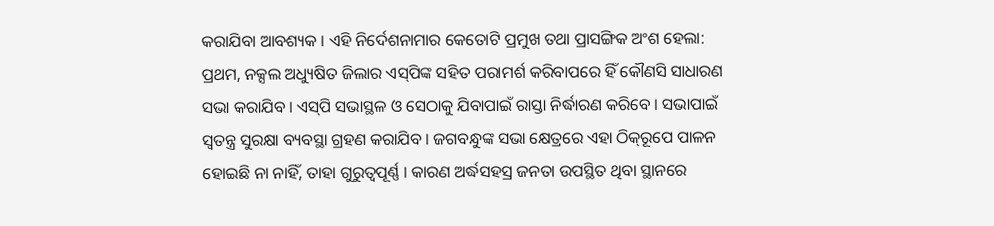କରାଯିବା ଆବଶ୍ୟକ । ଏହି ନିର୍ଦେଶନାମାର କେତୋଟି ପ୍ରମୁଖ ତଥା ପ୍ରାସଙ୍ଗିକ ଅଂଶ ହେଲା: ପ୍ରଥମ, ନକ୍ସଲ ଅଧ୍ୟୁଷିତ ଜିଲାର ଏସ୍‍ପିଙ୍କ ସହିତ ପରାମର୍ଶ କରିବାପରେ ହିଁ କୌଣସି ସାଧାରଣ ସଭା କରାଯିବ । ଏସ୍‍ପି ସଭାସ୍ଥଳ ଓ ସେଠାକୁ ଯିବାପାଇଁ ରାସ୍ତା ନିର୍ଦ୍ଧାରଣ କରିବେ । ସଭାପାଇଁ ସ୍ୱତନ୍ତ୍ର ସୁରକ୍ଷା ବ୍ୟବସ୍ଥା ଗ୍ରହଣ କରାଯିବ । ଜଗବନ୍ଧୁଙ୍କ ସଭା କ୍ଷେତ୍ରରେ ଏହା ଠିକ୍‍ରୂପେ ପାଳନ ହୋଇଛି ନା ନାହିଁ, ତାହା ଗୁରୁତ୍ୱପୂର୍ଣ୍ଣ । କାରଣ ଅର୍ଦ୍ଧସହସ୍ର ଜନତା ଉପସ୍ଥିତ ଥିବା ସ୍ଥାନରେ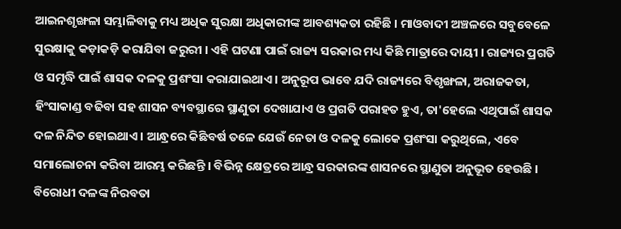ଆଇନଶୃଙ୍ଖଳା ସମ୍ଭାଳିବାକୁ ମଧ୍ୟ ଅଧିକ ସୁରକ୍ଷା ଅଧିକାରୀଙ୍କ ଆବଶ୍ୟକତା ରହିଛି । ମାଓବାଦୀ ଅଞ୍ଚଳରେ ସବୁବେଳେ ସୁରକ୍ଷାକୁ କଡ଼ାକଡ଼ି କରାଯିବା ଜରୁରୀ । ଏହି ଘଟଣା ପାଇଁ ରାଜ୍ୟ ସରକାର ମଧ୍ୟ କିଛି ମାତ୍ରାରେ ଦାୟୀ । ରାଜ୍ୟର ପ୍ରଗତି ଓ ସମୃଦ୍ଧି ପାଇଁ ଶାସକ ଦଳକୁ ପ୍ରଶଂସା କରାଯାଇଥାଏ । ଅନୁରୂପ ଭାବେ ଯଦି ରାଜ୍ୟରେ ବିଶୃଙ୍ଖଳା, ଅରାଜକତା, ହିଂସାକାଣ୍ଡ ବଢିବା ସହ ଶାସନ ବ୍ୟବସ୍ଥାରେ ସ୍ଥାଣୁତା ଦେଖାଯାଏ ଓ ପ୍ରଗତି ପରାହତ ହୁଏ, ତା'ହେଲେ ଏଥିପାଇଁ ଶାସକ ଦଳ ନିନ୍ଦିତ ହୋଇଥାଏ । ଆନ୍ଧ୍ରରେ କିଛିବର୍ଷ ତଳେ ଯେଉଁ ନେତା ଓ ଦଳକୁ ଲୋକେ ପ୍ରଶଂସା କରୁଥିଲେ, ଏବେ ସମାଲୋଚନା କରିବା ଆରମ୍ଭ କରିଛନ୍ତି । ବିଭିନ୍ନ କ୍ଷେତ୍ରରେ ଆନ୍ଧ୍ର ସରକାରଙ୍କ ଶାସନରେ ସ୍ଥାଣୁତା ଅନୁଭୂତ ହେଉଛି । ବିରୋଧୀ ଦଳଙ୍କ ନିରବତା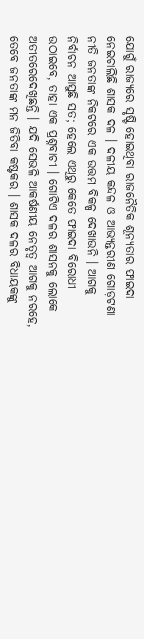ଯୋଗୁଁ ରାଜ୍ୟରେ ସୃଷ୍ଟି ହୋଇଥିବା ରାଜନୈତିକ ଶୂନ୍ୟତାର ଫାଇଦା ନେଇଚାଲିଛି ଶାସକ ଦଳ । ଦଳୀୟ କନ୍ଦଳ ଓ ଆଭ୍ୟନ୍ତରୀଣ ଗୋଡ଼ଟଣା ନୀତି ଜନତାଙ୍କ ନିକଟରେ ଏକ ଉତ୍ତମ ବିକଳ୍ପ ଦେଖାଉନି । ଆଗକୁ ନିର୍ବାଚନ ଆସୁଛି ସତ; ହେଲେ ଏଥିରୁ କେତେ ଫାଇଦା ବିରୋଧୀ ଉଠାଇବେ, ତାହା ଏକ ପ୍ରଶ୍ନବାଚୀ । ଗୋଟିଏ ଦଳର ଶାସନକୁ ଲୋକେ ଅତୀତରେଦେଖିଛନ୍ତି । ଯଦି ସେଭଳି ଆକର୍ଷଣୀୟ ନେତୃତ୍ୱ ଆଗକୁ ନରହେ, ତେବେ ଜନତାଙ୍କ ମନ ଜିତିବା କଷ୍ଟକର । ଶାସକ ଦଳର ବିଧାୟକଙ୍କୁ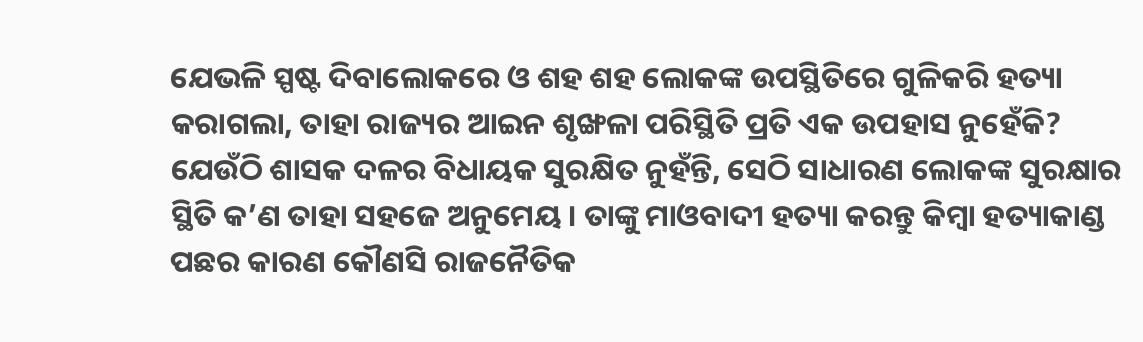ଯେଭଳି ସ୍ପଷ୍ଟ ଦିବାଲୋକରେ ଓ ଶହ ଶହ ଲୋକଙ୍କ ଉପସ୍ଥିତିରେ ଗୁଳିକରି ହତ୍ୟା କରାଗଲା, ତାହା ରାଜ୍ୟର ଆଇନ ଶୃଙ୍ଖଳା ପରିସ୍ଥିତି ପ୍ରତି ଏକ ଉପହାସ ନୁହେଁକି? ଯେଉଁଠି ଶାସକ ଦଳର ବିଧାୟକ ସୁରକ୍ଷିତ ନୁହଁନ୍ତି, ସେଠି ସାଧାରଣ ଲୋକଙ୍କ ସୁରକ୍ଷାର ସ୍ଥିତି କ’ଣ ତାହା ସହଜେ ଅନୁମେୟ । ତାଙ୍କୁ ମାଓବାଦୀ ହତ୍ୟା କରନ୍ତୁ କିମ୍ବା ହତ୍ୟାକାଣ୍ଡ ପଛର କାରଣ କୌଣସି ରାଜନୈତିକ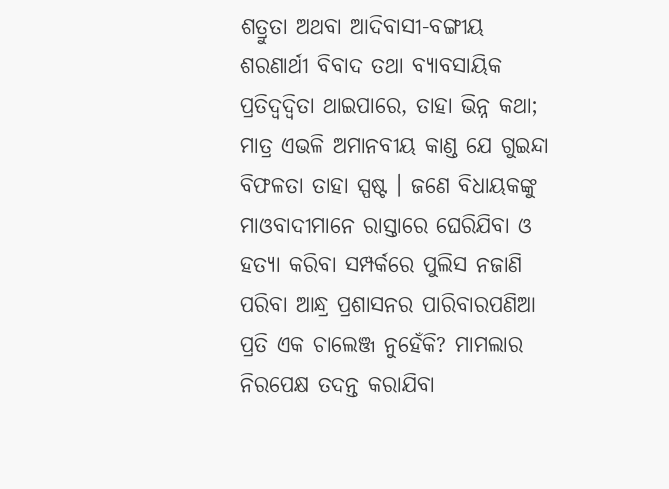ଶତ୍ରୁତା ଅଥବା ଆଦିବାସୀ-ବଙ୍ଗୀୟ ଶରଣାର୍ଥୀ ବିବାଦ ତଥା ବ୍ୟାବସାୟିକ ପ୍ରତିଦ୍ୱଦ୍ୱିତା ଥାଇପାରେ, ତାହା ଭିନ୍ନ କଥା; ମାତ୍ର ଏଭଳି ଅମାନବୀୟ କାଣ୍ଡ ଯେ ଗୁଇନ୍ଦା ବିଫଳତା ତାହା ସ୍ପଷ୍ଟ । ଜଣେ ବିଧାୟକଙ୍କୁ ମାଓବାଦୀମାନେ ରାସ୍ତାରେ ଘେରିଯିବା ଓ ହତ୍ୟା କରିବା ସମ୍ପର୍କରେ ପୁଲିସ ନଜାଣି ପରିବା ଆନ୍ଧ୍ର ପ୍ରଶାସନର ପାରିବାରପଣିଆ ପ୍ରତି ଏକ ଚାଲେଞ୍ଜ ନୁହେଁକି? ମାମଲାର ନିରପେକ୍ଷ ତଦନ୍ତ କରାଯିବା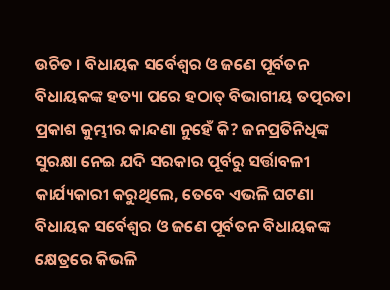ଉଚିତ । ବିଧାୟକ ସର୍ବେଶ୍ୱର ଓ ଜଣେ ପୂର୍ବତନ ବିଧାୟକଙ୍କ ହତ୍ୟା ପରେ ହଠାତ୍‍ ବିଭାଗୀୟ ତତ୍ପରତା ପ୍ରକାଶ କୁମ୍ଭୀର କାନ୍ଦଣା ନୁହେଁ କି? ଜନପ୍ରତିନିଧିଙ୍କ ସୁରକ୍ଷା ନେଇ ଯଦି ସରକାର ପୂର୍ବରୁ ସର୍ତ୍ତାବଳୀ କାର୍ଯ୍ୟକାରୀ କରୁଥିଲେ, ତେବେ ଏଭଳି ଘଟଣା ବିଧାୟକ ସର୍ବେଶ୍ୱର ଓ ଜଣେ ପୂର୍ବତନ ବିଧାୟକଙ୍କ କ୍ଷେତ୍ରରେ କିଭଳି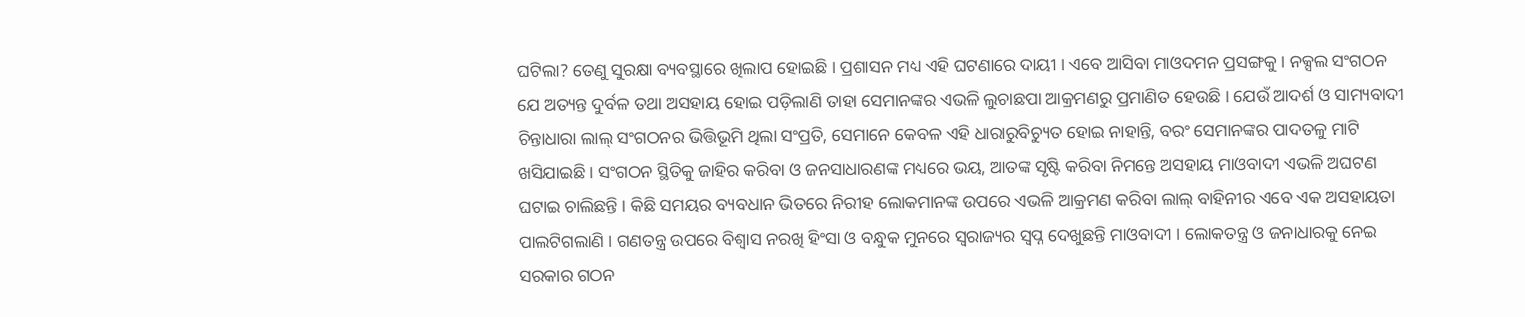ଘଟିଲା? ତେଣୁ ସୁରକ୍ଷା ବ୍ୟବସ୍ଥାରେ ଖିଲାପ ହୋଇଛି । ପ୍ରଶାସନ ମଧ୍ୟ ଏହି ଘଟଣାରେ ଦାୟୀ । ଏବେ ଆସିବା ମାଓଦମନ ପ୍ରସଙ୍ଗକୁ । ନକ୍ସଲ ସଂଗଠନ ଯେ ଅତ୍ୟନ୍ତ ଦୁର୍ବଳ ତଥା ଅସହାୟ ହୋଇ ପଡ଼ିଲାଣି ତାହା ସେମାନଙ୍କର ଏଭଳି ଲୁଚାଛପା ଆକ୍ରମଣରୁ ପ୍ରମାଣିତ ହେଉଛି । ଯେଉଁ ଆଦର୍ଶ ଓ ସାମ୍ୟବାଦୀ ଚିନ୍ତାଧାରା ଲାଲ୍‍ ସଂଗଠନର ଭିତ୍ତିଭୂମି ଥିଲା ସଂପ୍ରତି, ସେମାନେ କେବଳ ଏହି ଧାରାରୁବିଚ୍ୟୁତ ହୋଇ ନାହାନ୍ତି, ବରଂ ସେମାନଙ୍କର ପାଦତଳୁ ମାଟି ଖସିଯାଇଛି । ସଂଗଠନ ସ୍ଥିତିକୁ ଜାହିର କରିବା ଓ ଜନସାଧାରଣଙ୍କ ମଧ୍ୟରେ ଭୟ, ଆତଙ୍କ ସୃଷ୍ଟି କରିବା ନିମନ୍ତେ ଅସହାୟ ମାଓବାଦୀ ଏଭଳି ଅଘଟଣ ଘଟାଇ ଚାଲିଛନ୍ତି । କିଛି ସମୟର ବ୍ୟବଧାନ ଭିତରେ ନିରୀହ ଲୋକମାନଙ୍କ ଉପରେ ଏଭଳି ଆକ୍ରମଣ କରିବା ଲାଲ୍‍ ବାହିନୀର ଏବେ ଏକ ଅସହାୟତା ପାଲଟିଗଲାଣି । ଗଣତନ୍ତ୍ର ଉପରେ ବିଶ୍ୱାସ ନରଖି ହିଂସା ଓ ବନ୍ଧୁକ ମୁନରେ ସ୍ୱରାଜ୍ୟର ସ୍ୱପ୍ନ ଦେଖୁଛନ୍ତି ମାଓବାଦୀ । ଲୋକତନ୍ତ୍ର ଓ ଜନାଧାରକୁ ନେଇ ସରକାର ଗଠନ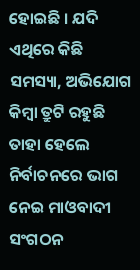ହୋଇଛି । ଯଦି ଏଥିରେ କିଛି ସମସ୍ୟା, ଅଭିଯୋଗ କିମ୍ବା ତ୍ରୁଟି ରହୁଛି ତାହା ହେଲେ ନିର୍ବାଚନରେ ଭାଗ ନେଇ ମାଓବାଦୀ ସଂଗଠନ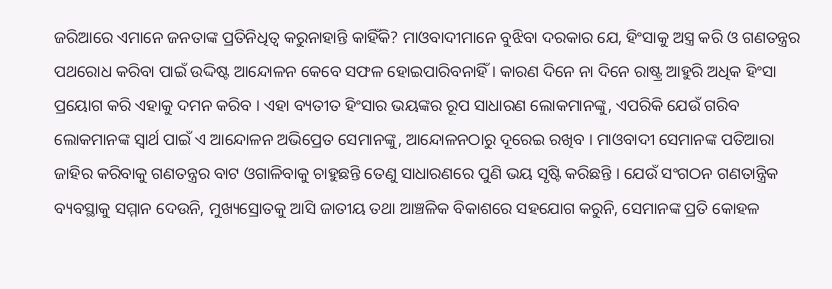ଜରିଆରେ ଏମାନେ ଜନତାଙ୍କ ପ୍ରତିନିଧିତ୍ୱ କରୁନାହାନ୍ତି କାହିଁକି? ମାଓବାଦୀମାନେ ବୁଝିବା ଦରକାର ଯେ, ହିଂସାକୁ ଅସ୍ତ୍ର କରି ଓ ଗଣତନ୍ତ୍ରର ପଥରୋଧ କରିବା ପାଇଁ ଉଦ୍ଦିଷ୍ଟ ଆନ୍ଦୋଳନ କେବେ ସଫଳ ହୋଇପାରିବନାହିଁ । କାରଣ ଦିନେ ନା ଦିନେ ରାଷ୍ଟ୍ର ଆହୁରି ଅଧିକ ହିଂସା ପ୍ରୟୋଗ କରି ଏହାକୁ ଦମନ କରିବ । ଏହା ବ୍ୟତୀତ ହିଂସାର ଭୟଙ୍କର ରୂପ ସାଧାରଣ ଲୋକମାନଙ୍କୁ, ଏପରିକି ଯେଉଁ ଗରିବ ଲୋକମାନଙ୍କ ସ୍ୱାର୍ଥ ପାଇଁ ଏ ଆନ୍ଦୋଳନ ଅଭିପ୍ରେତ ସେମାନଙ୍କୁ, ଆନ୍ଦୋଳନଠାରୁ ଦୂରେଇ ରଖିବ । ମାଓବାଦୀ ସେମାନଙ୍କ ପତିଆରା ଜାହିର କରିବାକୁ ଗଣତନ୍ତ୍ରର ବାଟ ଓଗାଳିବାକୁ ଚାହୁଛନ୍ତି ତେଣୁ ସାଧାରଣରେ ପୁଣି ଭୟ ସୃଷ୍ଟି କରିଛନ୍ତି । ଯେଉଁ ସଂଗଠନ ଗଣତାନ୍ତ୍ରିକ ବ୍ୟବସ୍ଥାକୁ ସମ୍ମାନ ଦେଉନି, ମୁଖ୍ୟସ୍ରୋତକୁ ଆସି ଜାତୀୟ ତଥା ଆଞ୍ଚଳିକ ବିକାଶରେ ସହଯୋଗ କରୁନି, ସେମାନଙ୍କ ପ୍ରତି କୋହଳ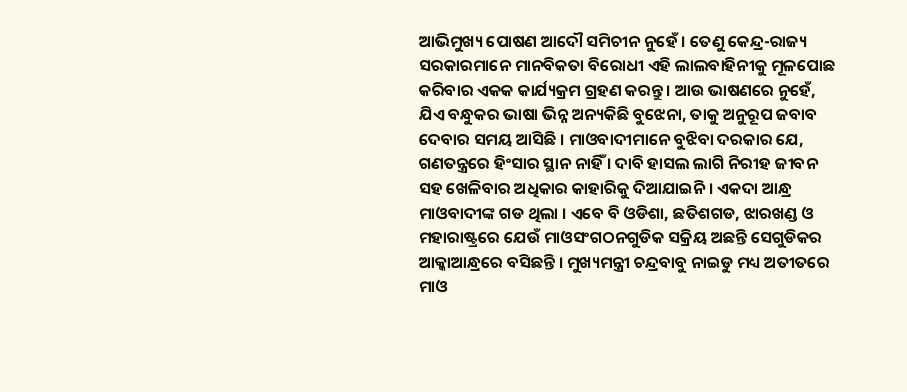ଆଭିମୁଖ୍ୟ ପୋଷଣ ଆଦୌ ସମିଚୀନ ନୁହେଁ । ତେଣୁ କେନ୍ଦ୍ର-ରାଜ୍ୟ ସରକାରମାନେ ମାନବିକତା ବିରୋଧୀ ଏହି ଲାଲବାହିନୀକୁ ମୂଳପୋଛ କରିବାର ଏକକ କାର୍ଯ୍ୟକ୍ରମ ଗ୍ରହଣ କରନ୍ତୁ । ଆଉ ଭାଷଣରେ ନୁହେଁ, ଯିଏ ବନ୍ଧୁକର ଭାଷା ଭିନ୍ନ ଅନ୍ୟକିଛି ବୁଝେନା, ତାକୁ ଅନୁରୂପ ଜବାବ ଦେବାର ସମୟ ଆସିଛି । ମାଓବାଦୀମାନେ ବୁଝିବା ଦରକାର ଯେ, ଗଣତନ୍ତ୍ରରେ ହିଂସାର ସ୍ଥାନ ନାହିଁ । ଦାବି ହାସଲ ଲାଗି ନିରୀହ ଜୀବନ ସହ ଖେଳିବାର ଅଧିକାର କାହାରିକୁ ଦିଆଯାଇନି । ଏକଦା ଆନ୍ଧ୍ର ମାଓବାଦୀଙ୍କ ଗଡ ଥିଲା । ଏବେ ବି ଓଡିଶା, ଛତିଶଗଡ, ଝାରଖଣ୍ଡ ଓ ମହାରାଷ୍ଟ୍ରରେ ଯେଉଁ ମାଓସଂଗଠନଗୁଡିକ ସକ୍ରିୟ ଅଛନ୍ତି ସେଗୁଡିକର ଆକ୍କାଆନ୍ଧ୍ରରେ ବସିଛନ୍ତି । ମୁଖ୍ୟମନ୍ତ୍ରୀ ଚନ୍ଦ୍ରବାବୁ ନାଇଡୁ ମଧ୍ୟ ଅତୀତରେ ମାଓ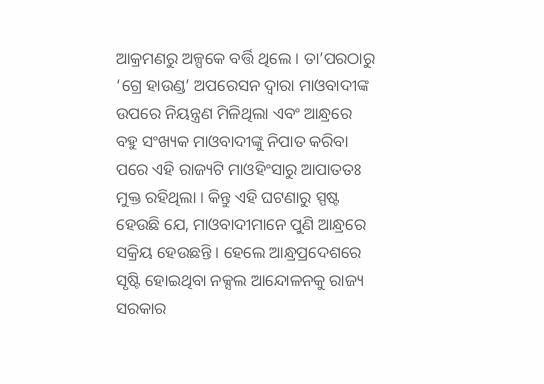ଆକ୍ରମଣରୁ ଅଳ୍ପକେ ବର୍ତ୍ତି ଥିଲେ । ତା’ପରଠାରୁ ‘ଗ୍ରେ ହାଉଣ୍ଡ’ ଅପରେସନ ଦ୍ୱାରା ମାଓବାଦୀଙ୍କ ଉପରେ ନିୟନ୍ତ୍ରଣ ମିଳିଥିଲା ଏବଂ ଆନ୍ଧ୍ରରେ ବହୁ ସଂଖ୍ୟକ ମାଓବାଦୀଙ୍କୁ ନିପାତ କରିବା ପରେ ଏହି ରାଜ୍ୟଟି ମାଓହିଂସାରୁ ଆପାତତଃ ମୁକ୍ତ ରହିଥିଲା । କିନ୍ତୁ ଏହି ଘଟଣାରୁ ସ୍ପଷ୍ଟ ହେଉଛି ଯେ, ମାଓବାଦୀମାନେ ପୁଣି ଆନ୍ଧ୍ରରେ ସକ୍ରିୟ ହେଉଛନ୍ତି । ହେଲେ ଆନ୍ଧ୍ରପ୍ରଦେଶରେ ସୃଷ୍ଟି ହୋଇଥିବା ନକ୍ସଲ ଆନ୍ଦୋଳନକୁ ରାଜ୍ୟ ସରକାର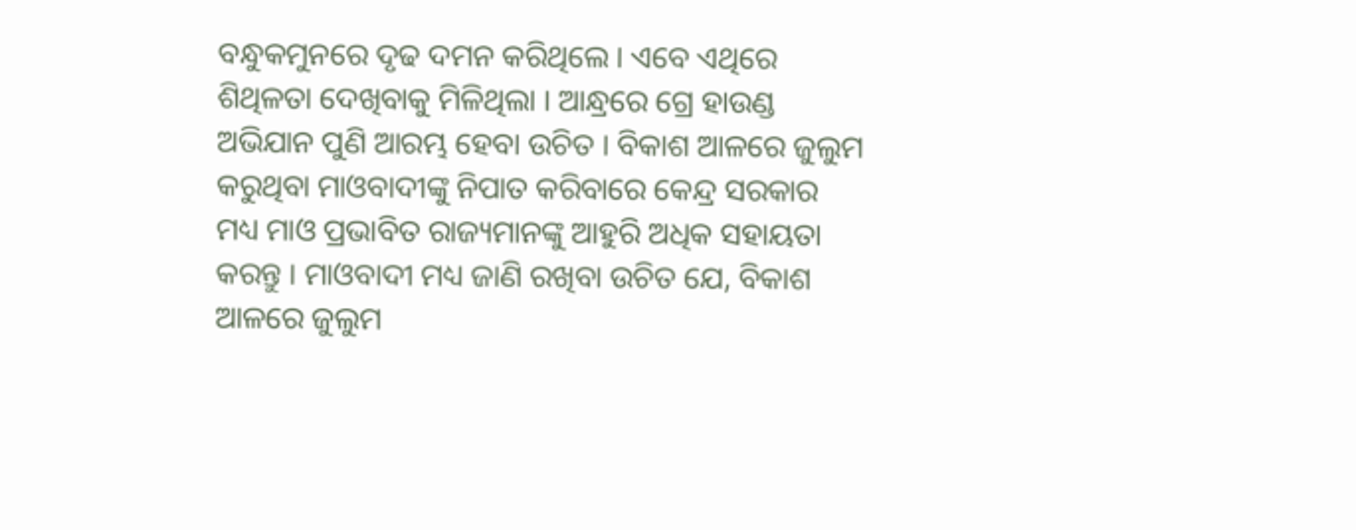ବନ୍ଧୁକମୁନରେ ଦୃଢ ଦମନ କରିଥିଲେ । ଏବେ ଏଥିରେ ଶିଥିଳତା ଦେଖିବାକୁ ମିଳିଥିଲା । ଆନ୍ଧ୍ରରେ ଗ୍ରେ ହାଉଣ୍ଡ ଅଭିଯାନ ପୁଣି ଆରମ୍ଭ ହେବା ଉଚିତ । ବିକାଶ ଆଳରେ ଜୁଲୁମ କରୁଥିବା ମାଓବାଦୀଙ୍କୁ ନିପାତ କରିବାରେ କେନ୍ଦ୍ର ସରକାର ମଧ୍ୟ ମାଓ ପ୍ରଭାବିତ ରାଜ୍ୟମାନଙ୍କୁ ଆହୁରି ଅଧିକ ସହାୟତା କରନ୍ତୁ । ମାଓବାଦୀ ମଧ୍ୟ ଜାଣି ରଖିବା ଉଚିତ ଯେ, ବିକାଶ ଆଳରେ ଜୁଲୁମ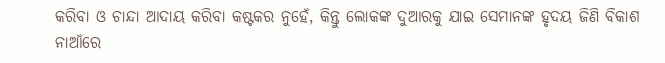କରିବା ଓ ଚାନ୍ଦା ଆଦାୟ କରିବା କଷ୍ଟକର ନୁହେଁ, କିନ୍ତୁ ଲୋକଙ୍କ ଦୁଆରକୁ ଯାଇ ସେମାନଙ୍କ ହୃଦୟ ଜିଣି ବିକାଶ ନାଆଁରେ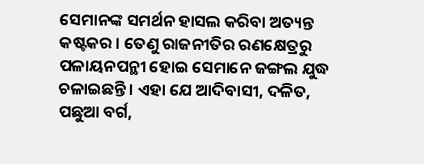ସେମାନଙ୍କ ସମର୍ଥନ ହାସଲ କରିବା ଅତ୍ୟନ୍ତ କଷ୍ଟକର । ତେଣୁ ରାଜନୀତିର ରଣକ୍ଷେତ୍ରରୁ ପଳାୟନପନ୍ଥୀ ହୋଇ ସେମାନେ ଜଙ୍ଗଲ ଯୁଦ୍ଧ ଚଳାଇଛନ୍ତି । ଏହା ଯେ ଆଦିବାସୀ, ଦଳିତ, ପଛୁଆ ବର୍ଗ,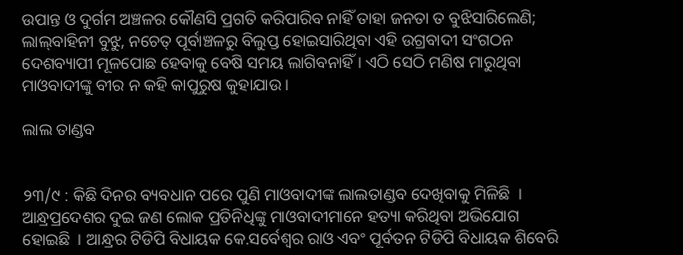ଉପାନ୍ତ ଓ ଦୁର୍ଗମ ଅଞ୍ଚଳର କୌଣସି ପ୍ରଗତି କରିପାରିବ ନାହିଁ ତାହା ଜନତା ତ ବୁଝିସାରିଲେଣି; ଲାଲ୍‍ବାହିନୀ ବୁଝୁ, ନଚେତ୍‍ ପୂର୍ବାଞ୍ଚଳରୁ ବିଲୁପ୍ତ ହୋଇସାରିଥିବା ଏହି ଉଗ୍ରବାଦୀ ସଂଗଠନ ଦେଶବ୍ୟାପୀ ମୂଳପୋଛ ହେବାକୁ ବେଷି ସମୟ ଲାଗିବନାହିଁ । ଏଠି ସେଠି ମଣିଷ ମାରୁଥିବା ମାଓବାଦୀଙ୍କୁ ବୀର ନ କହି କାପୁରୁଷ କୁହାଯାଉ ।

ଲାଲ ତାଣ୍ଡବ


୨୩/୯ : କିଛି ଦିନର ବ୍ୟବଧାନ ପରେ ପୁଣି ମାଓବାଦୀଙ୍କ ଲାଲତାଣ୍ଡବ ଦେଖିବାକୁ ମିଳିଛି  । ଆନ୍ଧ୍ରପ୍ରଦେଶର ଦୁଇ ଜଣ ଲୋକ ପ୍ରତିନିଧିଙ୍କୁ ମାଓବାଦୀମାନେ ହତ୍ୟା କରିଥିବା ଅଭିଯୋଗ ହୋଇଛି  । ଆନ୍ଧ୍ରର ଟିଡିପି ବିଧାୟକ କେ.ସର୍ବେଶ୍ୱର ରାଓ ଏବଂ ପୂର୍ବତନ ଟିଡିପି ବିଧାୟକ ଶିବେରି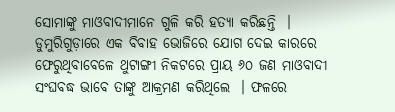ସୋମାଙ୍କୁ ମାଓବାଦୀମାନେ ଗୁଳି କରି ହତ୍ୟା କରିଛନ୍ତି  । ଡୁମୁରିଗୁଡ଼ାରେ ଏକ ବିବାହ ଭୋଜିରେ ଯୋଗ ଦେଇ କାରରେ ଫେରୁଥିବାବେଳେ ଥୁଟାଙ୍ଗୀ ନିକଟରେ ପ୍ରାୟ ୬୦ ଜଣ ମାଓବାଦୀ ସଂଘବଦ୍ଧ ଭାବେ ତାଙ୍କୁ ଆକ୍ରମଣ କରିଥିଲେ  । ଫଳରେ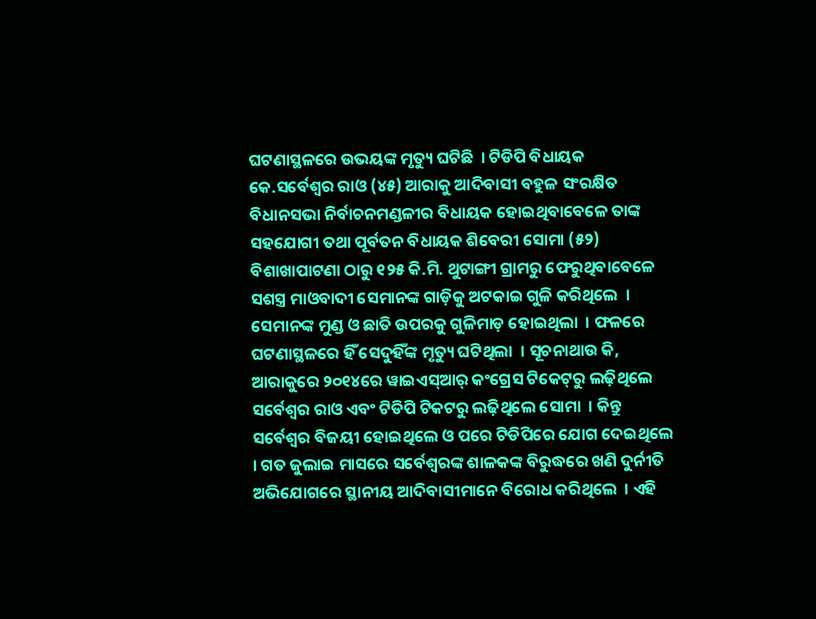ଘଟଣାସ୍ଥଳରେ ଉଭୟଙ୍କ ମୃତ୍ୟୁ ଘଟିଛି  । ଟିଡିପି ବିଧାୟକ କେ.ସର୍ବେଶ୍ୱର ରାଓ (୪୫) ଆରାକୁ ଆଦିବାସୀ ବହୁଳ ସଂରକ୍ଷିତ ବିଧାନସଭା ନିର୍ବାଚନମଣ୍ଡଳୀର ବିଧାୟକ ହୋଇଥିବାବେଳେ ତାଙ୍କ ସହଯୋଗୀ ତଥା ପୂର୍ବତନ ବିଧାୟକ ଶିବେରୀ ସୋମା (୫୨) ବିଶାଖାପାଟଣା ଠାରୁ ୧୨୫ କି.ମି. ଥୁଟାଙ୍ଗୀ ଗ୍ରାମରୁ ଫେରୁଥିବାବେଳେ ସଶସ୍ତ୍ର ମାଓବାଦୀ ସେମାନଙ୍କ ଗାଡ଼ିକୁ ଅଟକାଇ ଗୁଳି କରିଥିଲେ  । ସେମାନଙ୍କ ମୁଣ୍ଡ ଓ ଛାତି ଉପରକୁ ଗୁଳିମାଡ଼ ହୋଇଥିଲା  । ଫଳରେ ଘଟଣାସ୍ଥଳରେ ହିଁ ସେଦୁହିଁଙ୍କ ମୃତ୍ୟୁ ଘଟିଥିଲା  । ସୂଚନାଥାଉ କି, ଆରାକୁରେ ୨୦୧୪ରେ ୱାଇଏସ୍‍ଆର୍‍ କଂଗ୍ରେସ ଟିକେଟ୍‍ରୁ ଲଢ଼ିଥିଲେ ସର୍ବେଶ୍ୱର ରାଓ ଏବଂ ଟିଡିପି ଟିକଟରୁ ଲଢ଼ିଥିଲେ ସୋମା  । କିନ୍ତୁ ସର୍ବେଶ୍ୱର ବିଜୟୀ ହୋଇଥିଲେ ଓ ପରେ ଟିଡିପିରେ ଯୋଗ ଦେଇଥିଲେ  । ଗତ ଜୁଲାଇ ମାସରେ ସର୍ବେଶ୍ୱରଙ୍କ ଶାଳକଙ୍କ ବିରୁଦ୍ଧରେ ଖଣି ଦୁର୍ନୀତି ଅଭିଯୋଗରେ ସ୍ଥାନୀୟ ଆଦିବାସୀମାନେ ବିରୋଧ କରିଥିଲେ  । ଏହି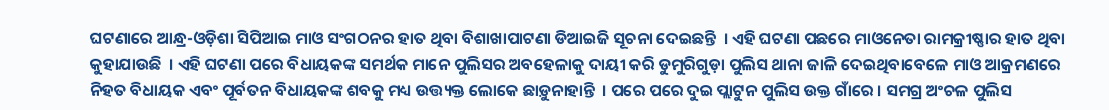ଘଟଣାରେ ଆନ୍ଧ୍ର-ଓଡ଼ିଶା ସିପିଆଇ ମାଓ ସଂଗଠନର ହାତ ଥିବା ବିଶାଖାପାଟଣା ଡିଆଇଜି ସୂଚନା ଦେଇଛନ୍ତି  । ଏହି ଘଟଣା ପଛରେ ମାଓନେତା ରାମକ୍ରୀଷ୍ଣାର ହାତ ଥିବା କୁହାଯାଉଛି  । ଏହି ଘଟଣା ପରେ ବିଧାୟକଙ୍କ ସମର୍ଥକ ମାନେ ପୁଲିସର ଅବହେଳାକୁ ଦାୟୀ କରି ଡୁମୁରିଗୁଡ଼ା ପୁଲିସ ଥାନା ଜାଳି ଦେଇଥିବାବେଳେ ମାଓ ଆକ୍ରମଣରେ ନିହତ ବିଧାୟକ ଏବଂ ପୂର୍ବତନ ବିଧାୟକଙ୍କ ଶବକୁ ମଧ୍ୟ ଉତ୍ତ୍ୟକ୍ତ ଲୋକେ ଛାଡ଼ୁନାହାନ୍ତି  । ପରେ ପରେ ଦୁଇ ପ୍ଲାଟୁନ ପୁଲିସ ଉକ୍ତ ଗାଁରେ । ସମଗ୍ର ଅଂଚଳ ପୁଲିସ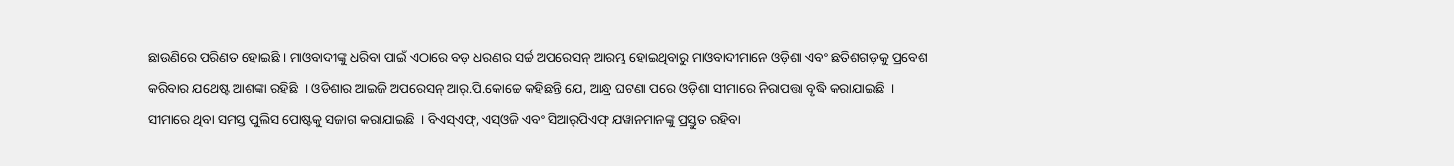ଛାଉଣିରେ ପରିଣତ ହୋଇଛି । ମାଓବାଦୀଙ୍କୁ ଧରିବା ପାଇଁ ଏଠାରେ ବଡ଼ ଧରଣର ସର୍ଚ୍ଚ ଅପରେସନ୍‍ ଆରମ୍ଭ ହୋଇଥିବାରୁ ମାଓବାଦୀମାନେ ଓଡ଼ିଶା ଏବଂ ଛତିଶଗଡ଼କୁ ପ୍ରବେଶ କରିବାର ଯଥେଷ୍ଟ ଆଶଙ୍କା ରହିଛି  । ଓଡିଶାର ଆଇଜି ଅପରେସନ୍‍ ଆର୍‍.ପି.କୋଚ୍ଚେ କହିଛନ୍ତି ଯେ, ଆନ୍ଧ୍ର ଘଟଣା ପରେ ଓଡ଼ିଶା ସୀମାରେ ନିରାପତ୍ତା ବୃଦ୍ଧି କରାଯାଇଛି  । ସୀମାରେ ଥିବା ସମସ୍ତ ପୁଲିସ ପୋଷ୍ଟକୁ ସଜାଗ କରାଯାଇଛି  । ବିଏସ୍‍ଏଫ୍‍, ଏସ୍‍ଓଜି ଏବଂ ସିଆର୍‍ପିଏଫ୍‍ ଯୱାନମାନଙ୍କୁ ପ୍ରସ୍ତୁତ ରହିବା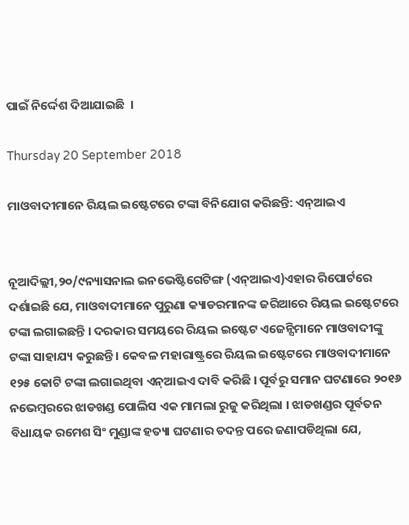ପାଇଁ ନିର୍ଦ୍ଦେଶ ଦିଆଯାଇଛି  ।

Thursday 20 September 2018

ମାଓବାଦୀମାନେ ରିୟଲ ଇଷ୍ଟେଟରେ ଟଙ୍କା ବିନିଯୋଗ କରିଛନ୍ତି: ଏନ୍ଆଇଏ


ନୂଆଦିଲ୍ଲୀ,୨୦/୯ନ୍ୟାସନାଲ ଇନଭେଷ୍ଟିଗେଟିଙ୍ଗ (ଏନ୍ଆଇଏ)ଏହାର ରିପୋର୍ଟରେ ଦର୍ଶାଇଛି ଯେ, ମାଓବାଦୀମାନେ ପୁରୁଣା କ୍ୟାଡରମାନଙ୍କ ଜରିଆରେ ରିୟଲ ଇଷ୍ଟେଟରେ ଟଙ୍କା ଲଗାଇଛନ୍ତି । ଦରକାର ସମୟରେ ରିୟଲ ଇଷ୍ଟେଟ ଏଜେନ୍ସିମାନେ ମାଓବାଦୀଙ୍କୁ ଟଙ୍କା ସାହାଯ୍ୟ କରୁଛନ୍ତି । କେବଳ ମହାରାଷ୍ଟ୍ରରେ ରିୟଲ ଇଷ୍ଟେଟରେ ମାଓବାଦୀମାନେ ୧୨୫ କୋଟି ଟଙ୍କା ଲଗାଇଥିବା ଏନ୍ଆଇଏ ଦାବି କରିଛି । ପୂର୍ବରୁ ସମାନ ଘଟଣାରେ ୨୦୧୬ ନଭେମ୍ବରରେ ଝାଡଖଣ୍ଡ ପୋଲିସ ଏକ ମାମଲା ରୁଜୁ କରିଥିଲା । ଝାଡଖଣ୍ଡର ପୂର୍ବତନ ବିଧାୟକ ରମେଶ ସିଂ ମୁଣ୍ଡାଙ୍କ ହତ୍ୟା ଘଟଣାର ତଦନ୍ତ ପରେ ଜଣାପଡିଥିଲା ଯେ,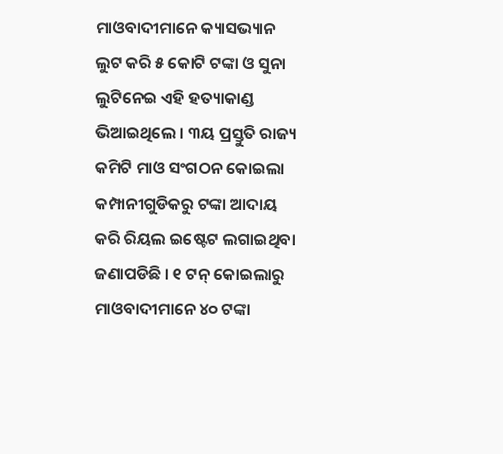ମାଓବାଦୀମାନେ କ୍ୟାସଭ୍ୟାନ ଲୁଟ କରି ୫ କୋଟି ଟଙ୍କା ଓ ସୁନା ଲୁଟିନେଇ ଏହି ହତ୍ୟାକାଣ୍ଡ ଭିଆଇଥିଲେ । ୩ୟ ପ୍ରସ୍ତୁତି ରାଜ୍ୟ କମିଟି ମାଓ ସଂଗଠନ କୋଇଲା କମ୍ପାନୀଗୁଡିକରୁ ଟଙ୍କା ଆଦାୟ କରି ରିୟଲ ଇଷ୍ଟେଟ ଲଗାଇଥିବା ଜଣାପଡିଛି । ୧ ଟନ୍ କୋଇଲାରୁ ମାଓବାଦୀମାନେ ୪୦ ଟଙ୍କା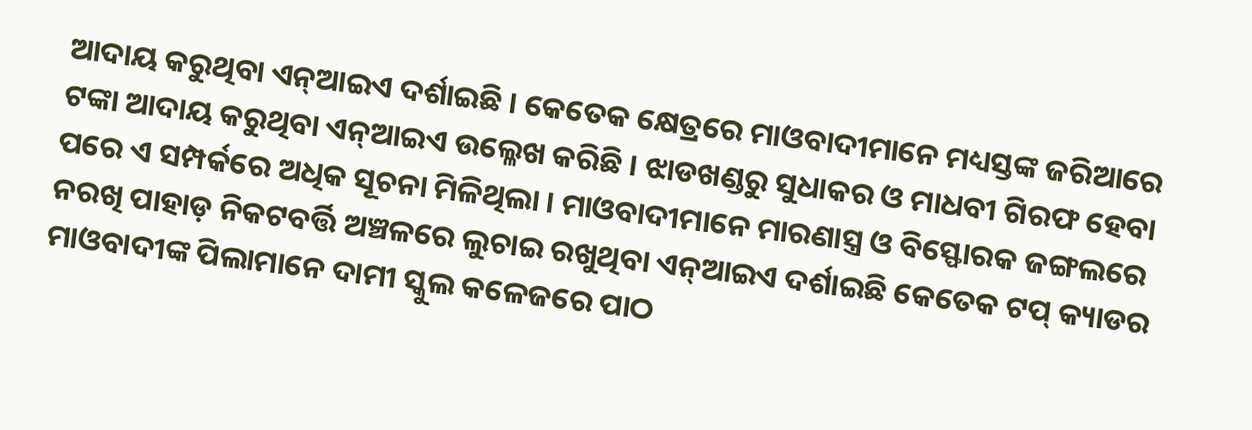ଆଦାୟ କରୁଥିବା ଏନ୍ଆଇଏ ଦର୍ଶାଇଛି । କେତେକ କ୍ଷେତ୍ରରେ ମାଓବାଦୀମାନେ ମଧ୍ୟସ୍ତଙ୍କ ଜରିଆରେ ଟଙ୍କା ଆଦାୟ କରୁଥିବା ଏନ୍ଆଇଏ ଉଲ୍ଳେଖ କରିଛି । ଝାଡଖଣ୍ଡରୁ ସୁଧାକର ଓ ମାଧବୀ ଗିରଫ ହେବା ପରେ ଏ ସମ୍ପର୍କରେ ଅଧିକ ସୂଚନା ମିଳିଥିଲା । ମାଓବାଦୀମାନେ ମାରଣାସ୍ତ୍ର ଓ ବିସ୍ଫୋରକ ଜଙ୍ଗଲରେ ନରଖି ପାହାଡ଼ ନିକଟବର୍ତ୍ତି ଅଞ୍ଚଳରେ ଲୁଚାଇ ରଖୁଥିବା ଏନ୍ଆଇଏ ଦର୍ଶାଇଛି କେତେକ ଟପ୍ କ୍ୟାଡର ମାଓବାଦୀଙ୍କ ପିଲାମାନେ ଦାମୀ ସ୍କୁଲ କଳେଜରେ ପାଠ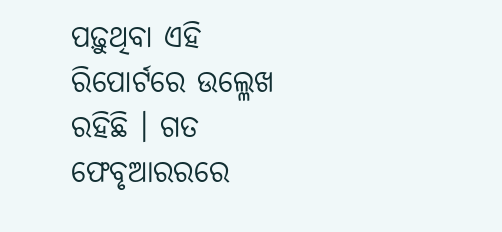ପଢ଼ୁଥିବା ଏହି ରିପୋର୍ଟରେ ଉଲ୍ଳେଖ ରହିଛି । ଗତ ଫେବୃଆରରରେ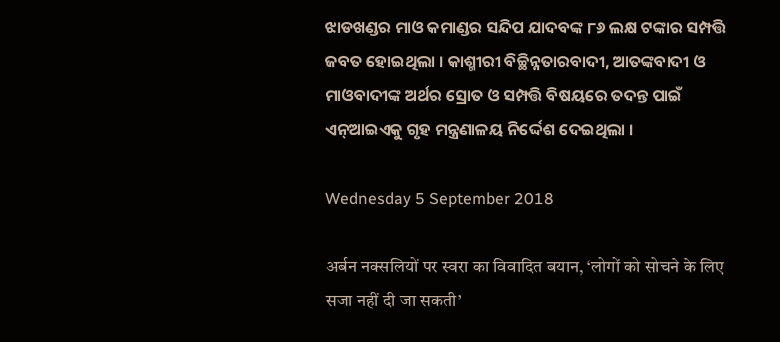ଝାଡଖଣ୍ଡର ମାଓ କମାଣ୍ଡର ସନ୍ଦିପ ଯାଦବଙ୍କ ୮୬ ଲକ୍ଷ ଟଙ୍କାର ସମ୍ପତ୍ତି ଜବତ ହୋଇଥିଲା । କାଶ୍ମୀରୀ ବିଚ୍ଛିନ୍ନତାରବାଦୀ, ଆତଙ୍କବାଦୀ ଓ ମାଓବାଦୀଙ୍କ ଅର୍ଥର ସ୍ରୋତ ଓ ସମ୍ପତ୍ତି ବିଷୟରେ ତଦନ୍ତ ପାଇଁ ଏନ୍ଆଇଏକୁ ଗୃହ ମନ୍ତ୍ରଣାଳୟ ନିର୍ଦ୍ଦେଶ ଦେଇଥିଲା ।

Wednesday 5 September 2018

अर्बन नक्सलियों पर स्वरा का विवादित बयान, ‘लोगों को सोचने के लिए सजा नहीं दी जा सकती’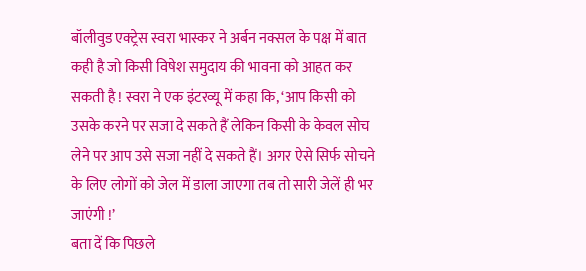बॉलीवुड एक्ट्रेस स्वरा भास्कर ने अर्बन नक्सल के पक्ष में बात कही है जो किसी विषेश समुदाय की भावना को आहत कर सकती है ! स्वरा ने एक इंटरव्यू में कहा कि, ‘आप किसी को उसके करने पर सजा दे सकते हैं लेकिन किसी के केवल सोच लेने पर आप उसे सजा नहीं दे सकते हैं। अगर ऐसे सिर्फ सोचने के लिए लोगों को जेल में डाला जाएगा तब तो सारी जेलें ही भर जाएंगी !’
बता दें कि पिछले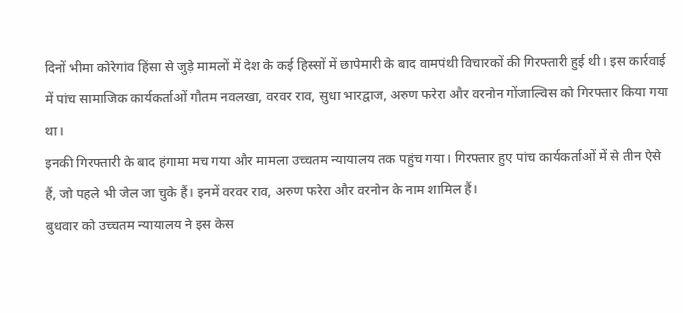दिनों भीमा कोरेगांव हिंसा से जुड़े मामलों में देश के कई हिस्सों में छापेमारी के बाद वामपंथी विचारकों की गिरफ्तारी हुई थी। इस कार्रवाई में पांच सामाजिक कार्यकर्ताओं गौतम नवलखा, वरवर राव, सुधा भारद्वाज, अरुण फरेरा और वरनोन गोंजाल्विस को गिरफ्तार किया गया था।
इनकी गिरफ्तारी के बाद हंगामा मच गया और मामला उच्चतम न्यायालय तक पहुंच गया। गिरफ्तार हुए पांच कार्यकर्ताओं में से तीन ऐसे हैं, जो पहले भी जेल जा चुके हैं। इनमें वरवर राव, अरुण फरेरा और वरनोन के नाम शामिल हैं।
बुधवार को उच्चतम न्यायालय ने इस केस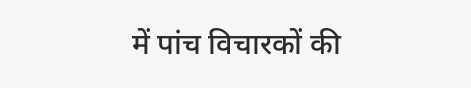में पांच विचारकों की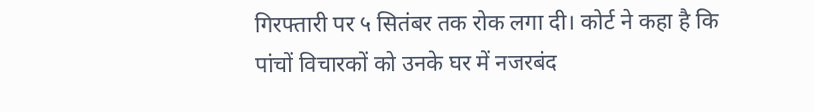गिरफ्तारी पर ५ सितंबर तक रोक लगा दी। कोर्ट ने कहा है कि पांचों विचारकों को उनके घर में नजरबंद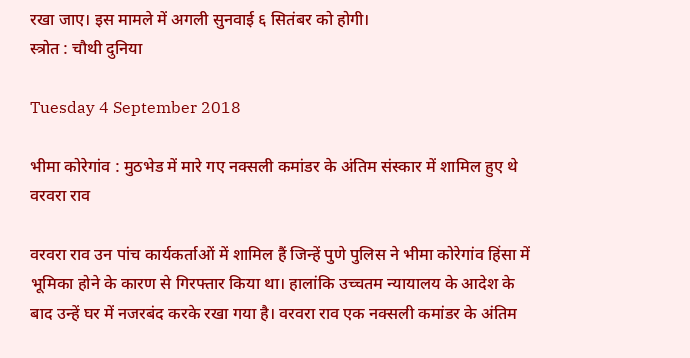रखा जाए। इस मामले में अगली सुनवाई ६ सितंबर को होगी।
स्त्रोत : चौथी दुनिया

Tuesday 4 September 2018

भीमा कोरेगांव : मुठभेड में मारे गए नक्सली कमांडर के अंतिम संस्कार में शामिल हुए थे वरवरा राव

वरवरा राव उन पांच कार्यकर्ताओं में शामिल हैं जिन्हें पुणे पुलिस ने भीमा कोरेगांव हिंसा में भूमिका होने के कारण से गिरफ्तार किया था। हालांकि उच्चतम न्यायालय के आदेश के बाद उन्हें घर में नजरबंद करके रखा गया है। वरवरा राव एक नक्सली कमांडर के अंतिम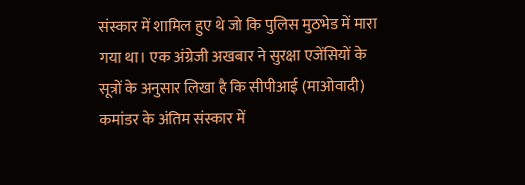संस्कार में शामिल हुए थे जो कि पुलिस मुठभेड में मारा गया था। एक अंग्रेजी अखबार ने सुरक्षा एजेंसियों के सूत्रों के अनुसार लिखा है कि सीपीआई (माओवादी) कमांडर के अंतिम संस्कार में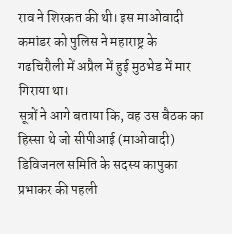राव ने शिरकत की थी। इस माओवादी कमांडर को पुलिस ने महाराष्ट्र के गढचिरौली में अप्रैल में हुई मुठभेड में मार गिराया था।
सूत्रों ने आगे बताया कि, वह उस बैठक का हिस्सा थे जो सीपीआई (माओवादी) डिविजनल समिति के सदस्य कापुका प्रभाकर की पहली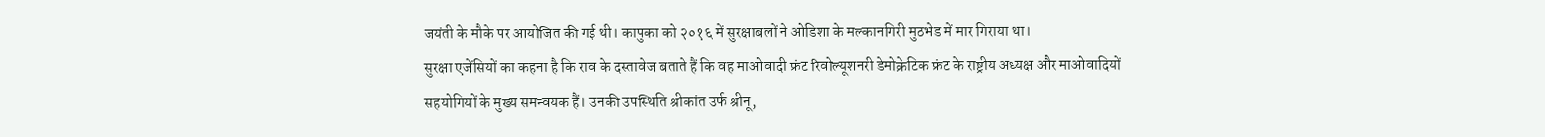जयंती के मौके पर आयोजित की गई थी। कापुका को २०१६ में सुरक्षाबलों ने ओडिशा के मल्कानगिरी मुठभेड में मार गिराया था।
सुरक्षा एजेंसियों का कहना है कि राव के दस्तावेज बताते हैं कि वह माओवादी फ्रंट रिवोल्यूशनरी डेमोक्रेटिक फ्रंट के राष्ट्रीय अध्यक्ष और माओवादियों सहयोगियों के मुख्य समन्वयक हैं। उनकी उपस्थिति श्रीकांत उर्फ श्रीनू,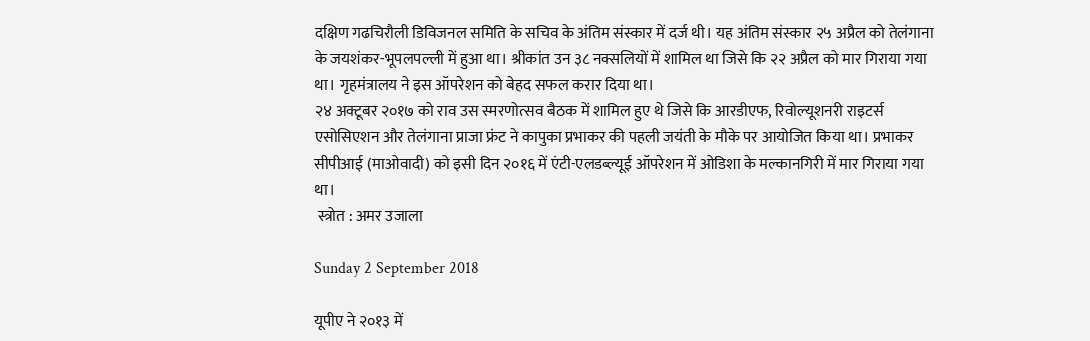दक्षिण गढचिरौली डिविजनल समिति के सचिव के अंतिम संस्कार में दर्ज थी। यह अंतिम संस्कार २५ अप्रैल को तेलंगाना के जयशंकर-भूपलपल्ली में हुआ था। श्रीकांत उन ३८ नक्सलियों में शामिल था जिसे कि २२ अप्रैल को मार गिराया गया था। गृहमंत्रालय ने इस ऑपरेशन को बेहद सफल करार दिया था।
२४ अक्टूबर २०१७ को राव उस स्मरणोत्सव बैठक में शामिल हुए थे जिसे कि आरडीएफ, रिवोल्यूशनरी राइटर्स एसोसिएशन और तेलंगाना प्राजा फ्रंट ने कापुका प्रभाकर की पहली जयंती के मौके पर आयोजित किया था। प्रभाकर सीपीआई (माओवादी) को इसी दिन २०१६ में एंटी-एलडब्ल्यूई ऑपरेशन में ओडिशा के मल्कानगिरी में मार गिराया गया था।
 स्त्रोत : अमर उजाला

Sunday 2 September 2018

यूपीए ने २०१३ में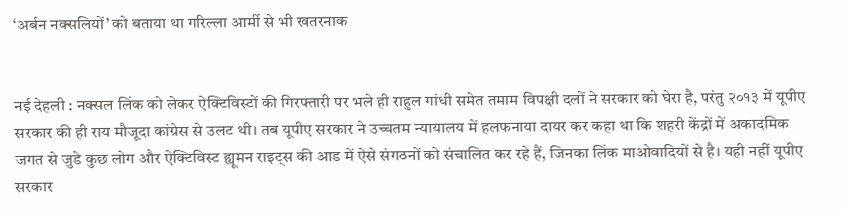‘अर्बन नक्सलियों’ को बताया था गरिल्ला आर्मी से भी खतरनाक


नई देहली : नक्सल लिंक को लेकर ऐक्टिविस्टों की गिरफ्तारी पर भले ही राहुल गांधी समेत तमाम विपक्षी दलों ने सरकार को घेरा है, परंतु २०१३ में यूपीए सरकार की ही राय मौजूदा कांग्रेस से उलट थी। तब यूपीए सरकार ने उच्चतम न्यायालय में हलफनाया दायर कर कहा था कि शहरी केंद्रों में अकादमिक जगत से जुडे कुछ लोग और ऐक्टिविस्ट ह्यूमन राइट्स की आड में ऐसे संगठनों को संचालित कर रहे हैं, जिनका लिंक माओवादियों से है। यही नहीं यूपीए सरकार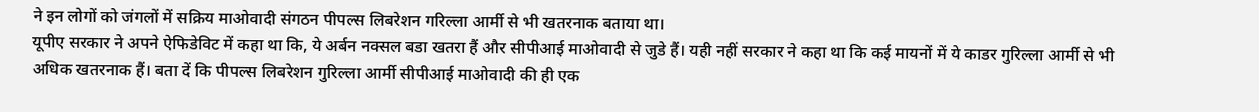ने इन लोगों को जंगलों में सक्रिय माओवादी संगठन पीपल्स लिबरेशन गरिल्ला आर्मी से भी खतरनाक बताया था।
यूपीए सरकार ने अपने ऐफिडेविट में कहा था कि, ये अर्बन नक्सल बडा खतरा हैं और सीपीआई माओवादी से जुडे हैं। यही नहीं सरकार ने कहा था कि कई मायनों में ये काडर गुरिल्ला आर्मी से भी अधिक खतरनाक हैं। बता दें कि पीपल्स लिबरेशन गुरिल्ला आर्मी सीपीआई माओवादी की ही एक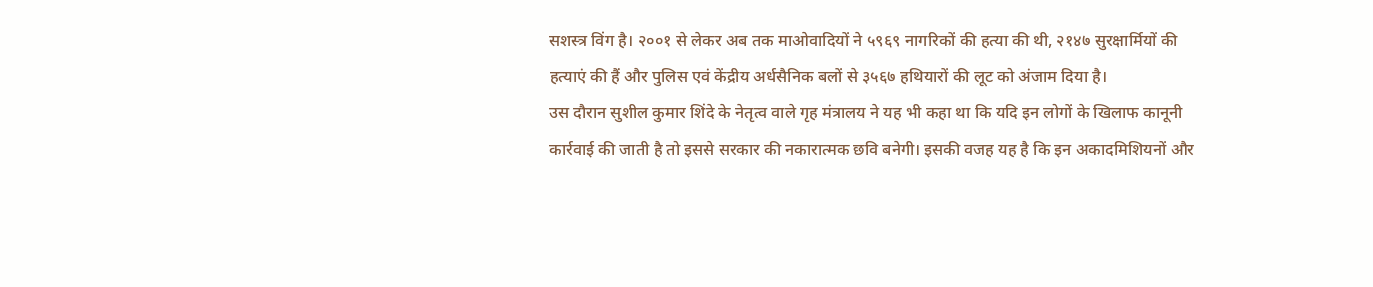सशस्त्र विंग है। २००१ से लेकर अब तक माओवादियों ने ५९६९ नागरिकों की हत्या की थी, २१४७ सुरक्षार्मियों की हत्याएं की हैं और पुलिस एवं केंद्रीय अर्धसैनिक बलों से ३५६७ हथियारों की लूट को अंजाम दिया है।
उस दौरान सुशील कुमार शिंदे के नेतृत्व वाले गृह मंत्रालय ने यह भी कहा था कि यदि इन लोगों के खिलाफ कानूनी कार्रवाई की जाती है तो इससे सरकार की नकारात्मक छवि बनेगी। इसकी वजह यह है कि इन अकादमिशियनों और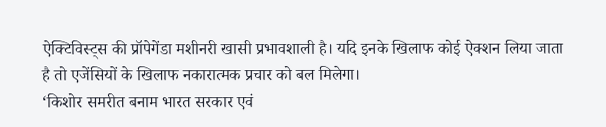ऐक्टिविस्ट्स की प्रॉपेगेंडा मशीनरी खासी प्रभावशाली है। यदि इनके खिलाफ कोई ऐक्शन लिया जाता है तो एजेंसियों के खिलाफ नकारात्मक प्रचार को बल मिलेगा।
‘किशोर समरीत बनाम भारत सरकार एवं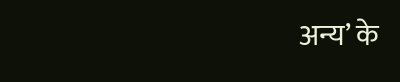अन्य’ के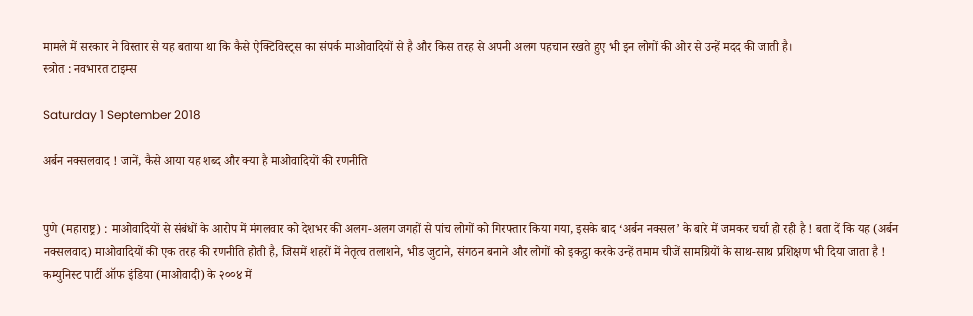मामले में सरकार ने विस्तार से यह बताया था कि कैसे ऐक्टिविस्ट्स का संपर्क माओवादियों से है और किस तरह से अपनी अलग पहचान रखते हुए भी इन लोगों की ओर से उन्हें मदद की जाती है।
स्त्रोत : नवभारत टाइम्स

Saturday 1 September 2018

अर्बन नक्सलवाद ! जानें, कैसे आया यह शब्द और क्या है माओवादियों की रणनीति


पुणे (महाराष्ट्र) : माओवादियों से संबंधों के आरोप में मंगलवार को देशभर की अलग-अलग जगहों से पांच लोगों को गिरफ्तार किया गया, इसके बाद ‘अर्बन नक्सल’ के बारे में जमकर चर्चा हो रही है ! बता दें कि यह (अर्बन नक्सलवाद) माओवादियों की एक तरह की रणनीति होती है, जिसमें शहरों में नेतृत्व तलाशने, भीड जुटाने, संगठन बनाने और लोगों को इकट्ठा करके उन्हें तमाम चीजें सामग्रियों के साथ-साथ प्रशिक्षण भी दिया जाता है !
कम्युनिस्ट पार्टी ऑफ इंडिया (माओवादी) के २००४ में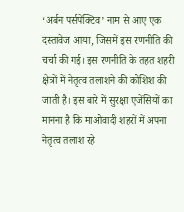‘अर्बन पर्सपेक्टिव’ नाम से आए एक दस्तावेज आया, जिसमें इस रणनीति की चर्चा की गई। इस रणनीति के तहत शहरी क्षेत्रों में नेतृत्व तलाशने की कोशिश की जाती है। इस बारे में सुरक्षा एजेंसियों का मानना है कि माओवादी शहरों में अपना नेतृत्व तलाश रहे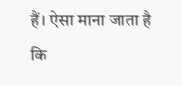हैं। ऐसा माना जाता है कि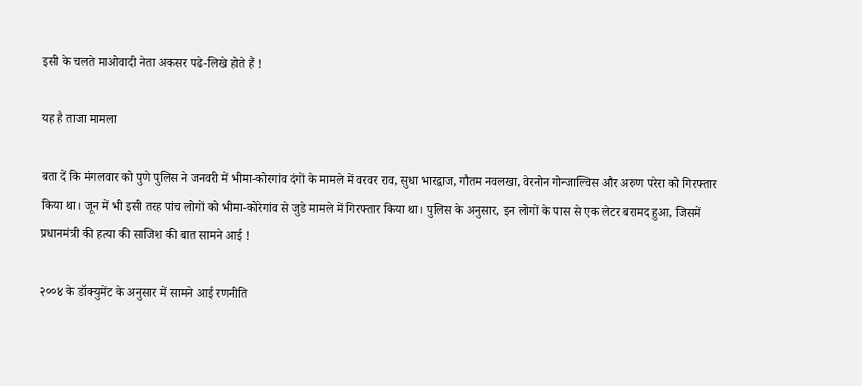इसी के चलते माओवादी नेता अकसर पढे-लिखे होते हैं !

यह है ताजा मामला

बता दें कि मंगलवार को पुणे पुलिस ने जनवरी में भीमा-कोरगांव दंगों के मामले में वरवर राव, सुधा भारद्वाज, गौतम नवलखा, वेरनोन गोन्जाल्विस और अरुण परेरा को गिरफ्तार किया था। जून में भी इसी तरह पांच लोगों को भीमा-कोरेगांव से जुडे मामले में गिरफ्तार किया था। पुलिस के अनुसार, इन लोगों के पास से एक लेटर बरामद हुआ, जिसमें प्रधानमंत्री की हत्या की साजिश की बात सामने आई !

२००४ के डॉक्युमेंट के अनुसार में सामने आई रणनीति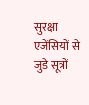सुरक्षा एजेंसियों से जुडे सूत्रों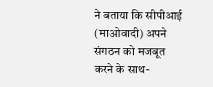ने बताया कि सीपीआई (माओवादी) अपने संगठन को मजबूत करने के साथ-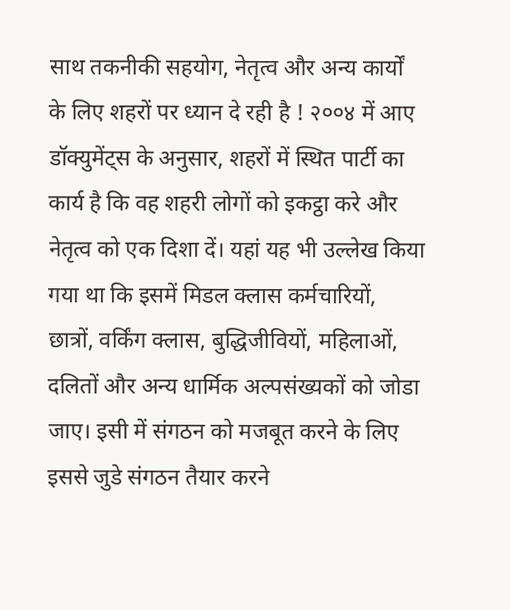साथ तकनीकी सहयोग, नेतृत्व और अन्य कार्यों के लिए शहरों पर ध्यान दे रही है ! २००४ में आए डॉक्युमेंट्स के अनुसार, शहरों में स्थित पार्टी का कार्य है कि वह शहरी लोगों को इकट्ठा करे और नेतृत्व को एक दिशा दें। यहां यह भी उल्लेख किया गया था कि इसमें मिडल क्लास कर्मचारियों, छात्रों, वर्किंग क्लास, बुद्धिजीवियों, महिलाओं, दलितों और अन्य धार्मिक अल्पसंख्यकों को जोडा जाए। इसी में संगठन को मजबूत करने के लिए इससे जुडे संगठन तैयार करने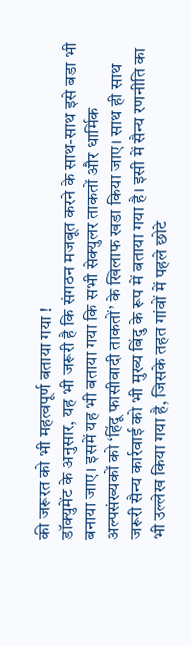की जरूरत को भी महत्वपूर्ण बताया गया !
डॉक्युमेंट के अनुसार, यह भी जरूरी है कि संगठन मजबूत करने के साथ-साथ इसे बडा भी बनाया जाए। इसमें यह भी बताया गया कि सभी सेक्युलर ताकतों और धार्मिक अल्पसंख्यकों को ‘हिंदू फासीवादी ताकतों’ के खिलाफ खडा किया जाए। साथ ही साथ जरूरी सैन्य कार्रवाई को भी मुख्य बिंदु के रूप में बताया गया है। इसी में सैन्य रणनीति का भी उल्लेख किया गया है, जिसके तहत गांवों में पहले छोटे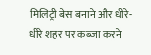मिलिट्री बेस बनाने और धीरे-धीरे शहर पर कब्जा करने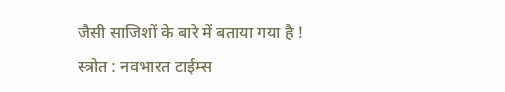जैसी साजिशों के बारे में बताया गया है !
स्त्रोत : नवभारत टाईम्स